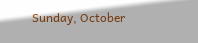Sunday, October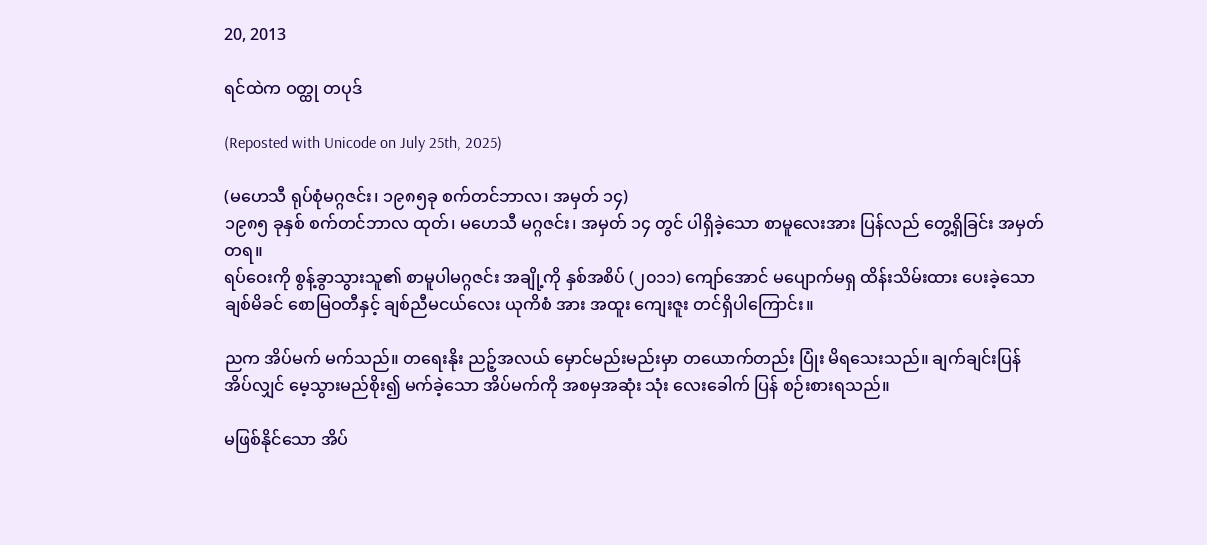20, 2013

ရင်ထဲက ဝတ္ထု တပုဒ်

(Reposted with Unicode on July 25th, 2025)

(မဟေသီ ရုပ်စုံမဂ္ဂဇင်း၊ ၁၉၈၅ခု စက်တင်ဘာလ၊ အမှတ် ၁၄)
၁၉၈၅ ခုနှစ် စက်တင်ဘာလ ထုတ်၊ မဟေသီ မဂ္ဂဇင်း၊ အမှတ် ၁၄ တွင် ပါရှိခဲ့သော စာမူလေးအား ပြန်လည် တွေ့ရှိခြင်း အမှတ်တရ။
ရပ်ဝေးကို စွန့်ခွာသွားသူ၏ စာမူပါမဂ္ဂဇင်း အချို့ကို နှစ်အစိပ် (၂၀၁၁) ကျော်အောင် မပျောက်မရှ ထိန်းသိမ်းထား ပေးခဲ့သော ချစ်မိခင် စောမြဝတီနှင့် ချစ်ညီမငယ်လေး ယုကိစံ အား အထူး ကျေးဇူး တင်ရှိပါကြောင်း။

ညက အိပ်မက် မက်သည်။ တရေးနိုး ညဉ့်အလယ် မှောင်မည်းမည်းမှာ တယောက်တည်း ပြုံး မိရသေးသည်။ ချက်ချင်းပြန်အိပ်လျှင် မေ့သွားမည်စိုး၍ မက်ခဲ့သော အိပ်မက်ကို အစမှအဆုံး သုံး လေးခေါက် ပြန် စဉ်းစားရသည်။

မဖြစ်နိုင်သော အိပ်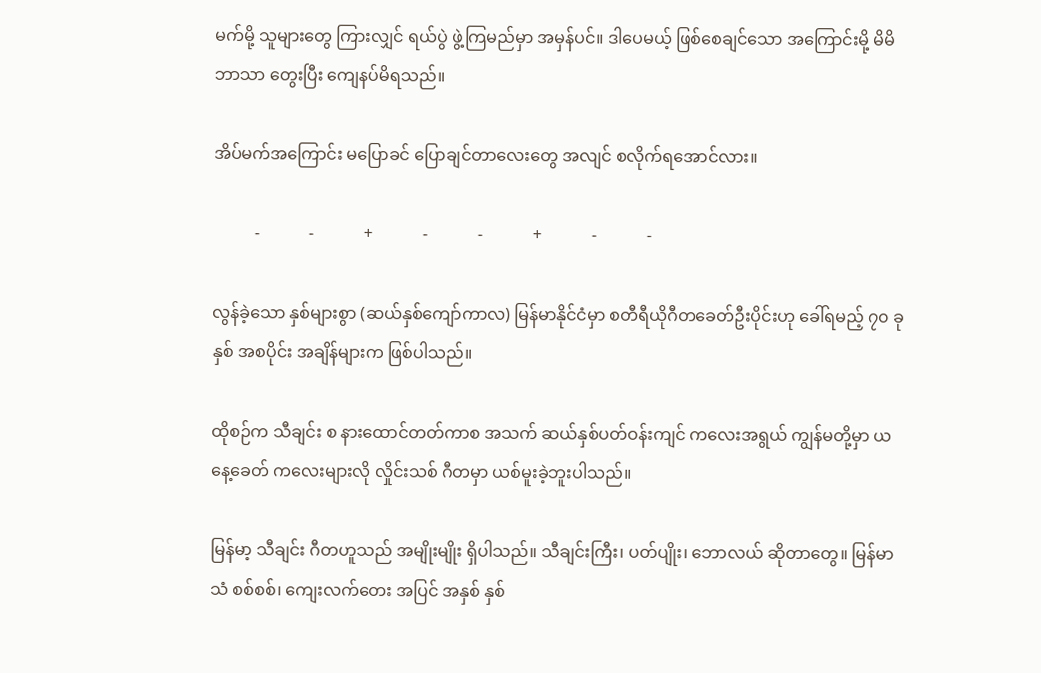မက်မို့ သူများတွေ ကြားလျှင် ရယ်ပွဲ ဖွဲ့ကြမည်မှာ အမှန်ပင်။ ဒါပေမယ့် ဖြစ်စေချင်သော အကြောင်းမို့ မိမိဘာသာ တွေးပြီး ကျေနပ်မိရသည်။

အိပ်မက်အကြောင်း မပြောခင် ပြောချင်တာလေးတွေ အလျင် စလိုက်ရအောင်လား။

          -            -            +            -            -            +            -            -

လွန်ခဲ့သော နှစ်များစွာ (ဆယ်နှစ်ကျော်ကာလ) မြန်မာနိုင်ငံမှာ စတီရီယိုဂီတခေတ်ဦးပိုင်းဟု ခေါ်ရမည့် ၇၀ ခုနှစ် အစပိုင်း အချိန်များက ဖြစ်ပါသည်။

ထိုစဉ်က သီချင်း စ နားထောင်တတ်ကာစ အသက် ဆယ်နှစ်ပတ်ဝန်းကျင် ကလေးအရွယ် ကျွန်မတို့မှာ ယနေ့ခေတ် ကလေးများလို လှိုင်းသစ် ဂီတမှာ ယစ်မူးခဲ့ဘူးပါသည်။

မြန်မာ့ သီချင်း ဂီတဟူသည် အမျိုးမျိုး ရှိပါသည်။ သီချင်းကြီး၊ ပတ်ပျိုး၊ ဘောလယ် ဆိုတာတွေ။ မြန်မာသံ စစ်စစ်၊ ကျေးလက်တေး အပြင် အနှစ် နှစ်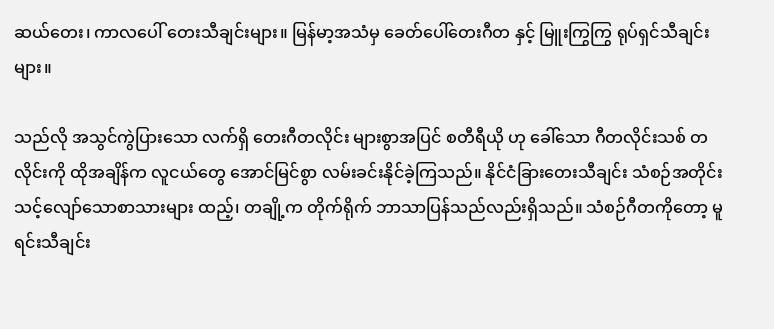ဆယ်တေး၊ ကာလပေါ် တေးသီချင်းများ။ မြန်မာ့အသံမှ ခေတ်ပေါ်တေးဂီတ နှင့် မြူးကြွကြွ ရုပ်ရှင်သီချင်းများ။

သည်လို အသွင်ကွဲပြားသော လက်ရှိ တေးဂီတလိုင်း များစွာအပြင် စတီရီယို ဟု ခေါ်သော ဂီတလိုင်းသစ် တလိုင်းကို ထိုအချိန်က လူငယ်တွေ အောင်မြင်စွာ လမ်းခင်းနိုင်ခဲ့ကြသည်။ နိုင်ငံခြားတေးသီချင်း သံစဉ်အတိုင်း သင့်လျော်သောစာသားများ ထည့်၊ တချို့က တိုက်ရိုက် ဘာသာပြန်သည်လည်းရှိသည်။ သံစဉ်ဂီတကိုတော့ မူရင်းသီချင်း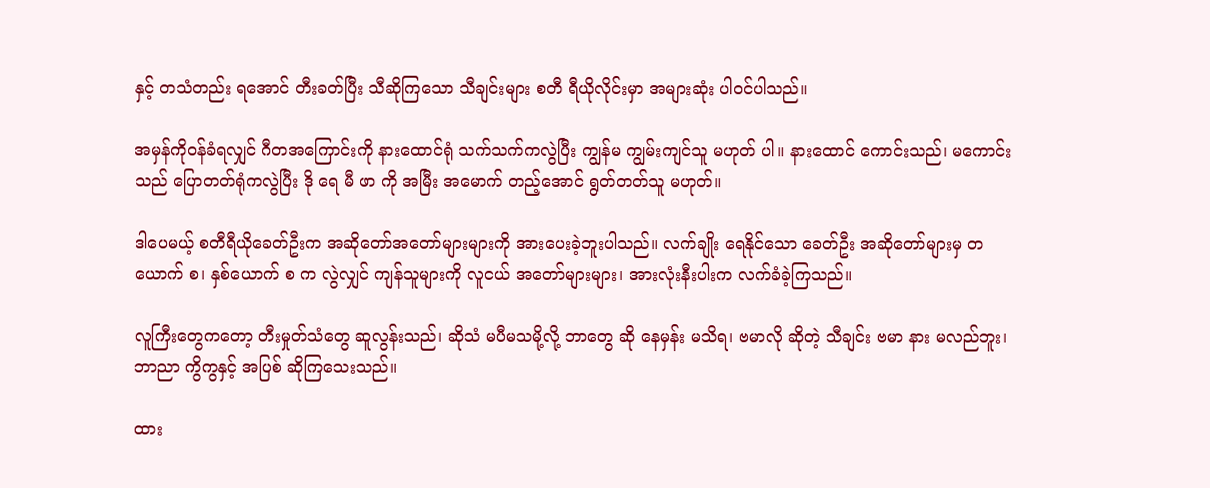နှင့် တသံတည်း ရအောင် တီးခတ်ပြီး သီဆိုကြသော သီချင်းများ စတီ ရီယိုလိုင်းမှာ အများဆုံး ပါဝင်ပါသည်။

အမှန်ကိုဝန်ခံရလျှင် ဂီတအကြောင်းကို နားထောင်ရုံ သက်သက်ကလွဲပြီး ကျွန်မ ကျွမ်းကျင်သူ မဟုတ် ပါ။ နားထောင် ကောင်းသည်၊ မကောင်းသည် ပြောတတ်ရုံကလွဲပြီး ဒို ရေ မီ ဖာ ကို အမြီး အမောက် တည့်အောင် ရွတ်တတ်သူ မဟုတ်။

ဒါပေမယ့် စတီရီယိုခေတ်ဦးက အဆိုတော်အတော်များများကို အားပေးခဲ့ဘူးပါသည်။ လက်ချိုး ရေနိုင်သော ခေတ်ဦး အဆိုတော်များမှ တယောက် စ၊ နှစ်ယောက် စ က လွဲလျှင် ကျန်သူများကို လူငယ် အတော်များများ၊ အားလုံးနီးပါးက လက်ခံခဲ့ကြသည်။

လူကြီးတွေကတော့ တီးမှုတ်သံတွေ ဆူလွန်းသည်၊ ဆိုသံ မပီမသမို့လို့ ဘာတွေ ဆို နေမှန်း မသိရ၊ ဗမာလို ဆိုတဲ့ သီချင်း ဗမာ နား မလည်ဘူး၊ ဘာညာ ကွိကွနှင့် အပြစ် ဆိုကြသေးသည်။

ထား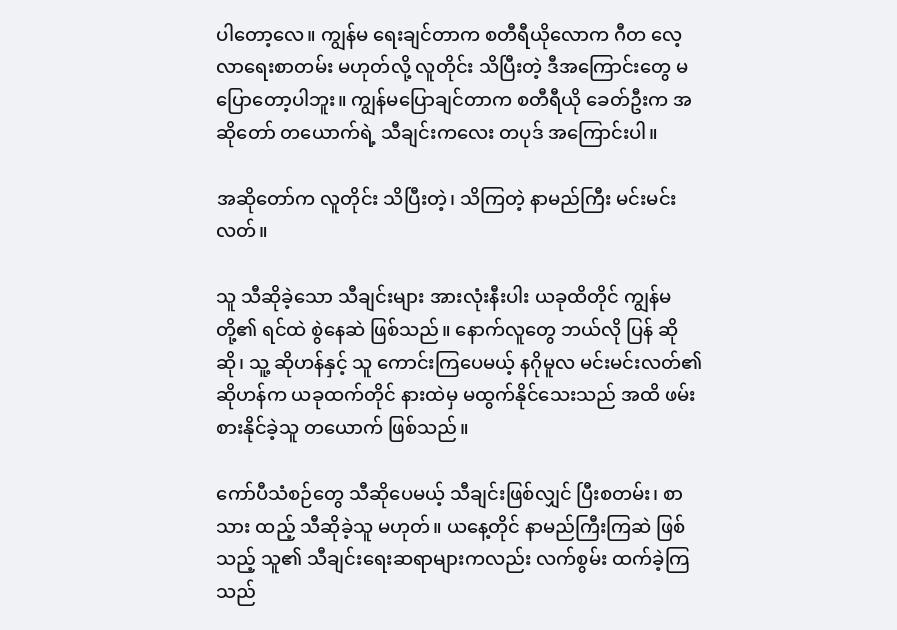ပါတော့လေ။ ကျွန်မ ရေးချင်တာက စတီရီယိုလောက ဂီတ လေ့လာရေးစာတမ်း မဟုတ်လို့ လူတိုင်း သိပြီးတဲ့ ဒီအကြောင်းတွေ မပြောတော့ပါဘူး။ ကျွန်မပြောချင်တာက စတီရီယို ခေတ်ဦးက အဆိုတော် တယောက်ရဲ့ သီချင်းကလေး တပုဒ် အကြောင်းပါ။

အဆိုတော်က လူတိုင်း သိပြီးတဲ့၊ သိကြတဲ့ နာမည်ကြီး မင်းမင်းလတ်။

သူ သီဆိုခဲ့သော သီချင်းများ အားလုံးနီးပါး ယခုထိတိုင် ကျွန်မတို့၏ ရင်ထဲ စွဲနေဆဲ ဖြစ်သည်။ နောက်လူတွေ ဘယ်လို ပြန် ဆို ဆို၊ သူ့ ဆိုဟန်နှင့် သူ ကောင်းကြပေမယ့် နဂိုမူလ မင်းမင်းလတ်၏ ဆိုဟန်က ယခုထက်တိုင် နားထဲမှ မထွက်နိုင်သေးသည် အထိ ဖမ်းစားနိုင်ခဲ့သူ တယောက် ဖြစ်သည်။

ကော်ပီသံစဉ်တွေ သီဆိုပေမယ့် သီချင်းဖြစ်လျှင် ပြီးစတမ်း၊ စာသား ထည့် သီဆိုခဲ့သူ မဟုတ်။ ယနေ့တိုင် နာမည်ကြီးကြဆဲ ဖြစ်သည့် သူ၏ သီချင်းရေးဆရာများကလည်း လက်စွမ်း ထက်ခဲ့ကြသည်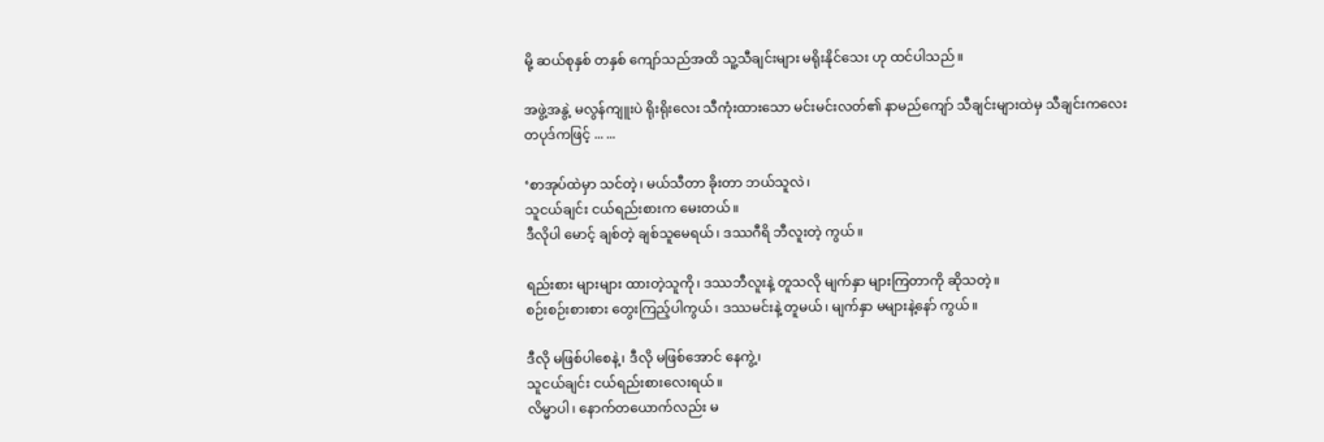မို့ ဆယ်စုနှစ် တနှစ် ကျော်သည်အထိ သူ့သီချင်းများ မရိုးနိုင်သေး ဟု ထင်ပါသည်။

အဖွဲ့အနွဲ့ မလွန်ကျူးပဲ ရိုးရိုးလေး သီကုံးထားသော မင်းမင်းလတ်၏ နာမည်ကျော် သီချင်းများထဲမှ သီချင်းကလေး တပုဒ်ကဖြင့် ... ...

‘စာအုပ်ထဲမှာ သင်တဲ့၊ မယ်သီတာ ခိုးတာ ဘယ်သူလဲ၊
သူငယ်ချင်း ငယ်ရည်းစားက မေးတယ်။
ဒီလိုပါ မောင့် ချစ်တဲ့ ချစ်သူမေရယ်၊ ဒဿဂီရိ ဘီလူးတဲ့ ကွယ်။

ရည်းစား များများ ထားတဲ့သူကို၊ ဒဿဘီလူးနဲ့ တူသလို မျက်နှာ များကြတာကို ဆိုသတဲ့။
စဉ်းစဉ်းစားစား တွေးကြည့်ပါကွယ်၊ ဒဿမင်းနဲ့ တူမယ်၊ မျက်နှာ မများနဲ့နော် ကွယ်။

ဒီလို မဖြစ်ပါစေနဲ့၊ ဒီလို မဖြစ်အောင် နေကွဲ့၊
သူငယ်ချင်း ငယ်ရည်းစားလေးရယ်။
လိမ္မာပါ၊ နောက်တယောက်လည်း မ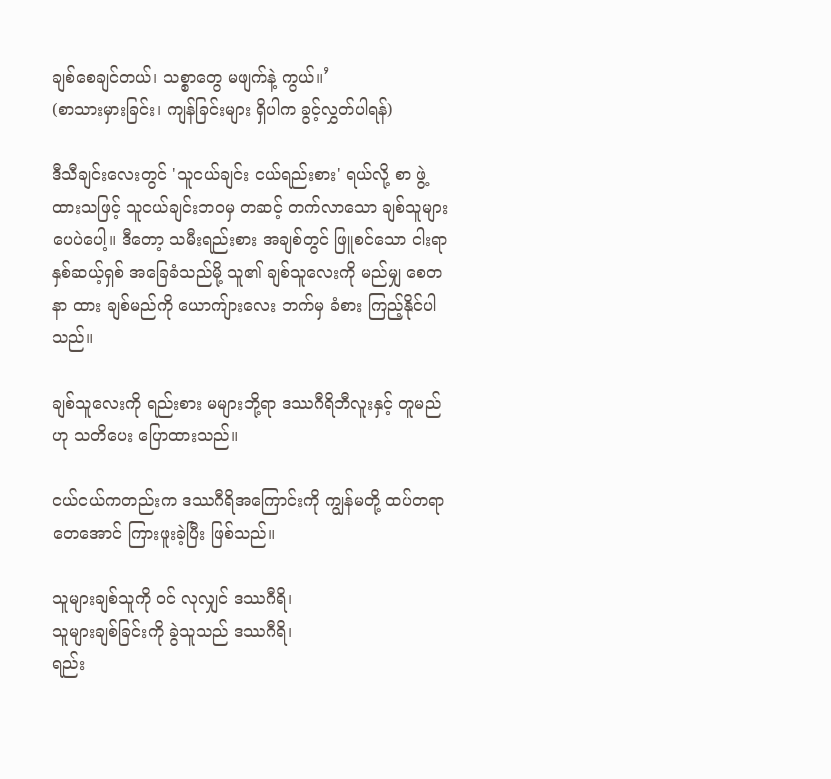ချစ်စေချင်တယ်၊ သစ္စာတွေ မဖျက်နဲ့ ကွယ်။’
(စာသားမှားခြင်း၊ ကျန်ခြင်းများ ရှိပါက ခွင့်လွှတ်ပါရန်)

ဒီသီချင်းလေးတွင် 'သူငယ်ချင်း ငယ်ရည်းစား' ရယ်လို့ စာ ဖွဲ့ထားသဖြင့် သူငယ်ချင်းဘဝမှ တဆင့် တက်လာသော ချစ်သူများ ပေပဲပေါ့။ ဒီတော့ သမီးရည်းစား အချစ်တွင် ဖြူစင်သော ငါးရာ နှစ်ဆယ့်ရှစ် အခြေခံသည်မို့ သူ၏ ချစ်သူလေးကို မည်မျှ စေတနာ ထား ချစ်မည်ကို ယောကျ်ားလေး ဘက်မှ ခံစား ကြည့်နိုင်ပါသည်။

ချစ်သူလေးကို ရည်းစား မများဘို့ရာ ဒဿဂီရိဘီလူးနှင့် တူမည် ဟု သတိပေး ပြောထားသည်။

ငယ်ငယ်ကတည်းက ဒဿဂီရိအကြောင်းကို ကျွန်မတို့ ထပ်တရာတေအောင် ကြားဖူးခဲ့ပြီး ဖြစ်သည်။

သူများချစ်သူကို ဝင် လုလျှင် ဒဿဂီရိ၊
သူများချစ်ခြင်းကို ခွဲသူသည် ဒဿဂီရိ၊
ရည်း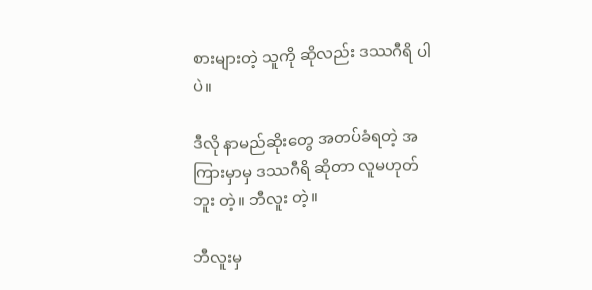စားများတဲ့ သူကို ဆိုလည်း ဒဿဂီရိ ပါပဲ။

ဒီလို နာမည်ဆိုးတွေ အတပ်ခံရတဲ့ အကြားမှာမှ ဒဿဂီရိ ဆိုတာ လူမဟုတ်ဘူး တဲ့။ ဘီလူး တဲ့။

ဘီလူးမှ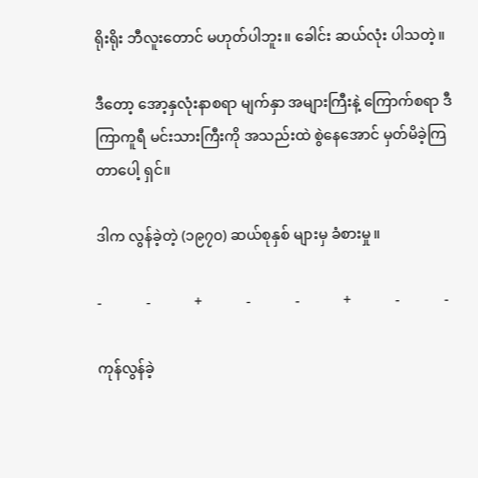ရိုးရိုး ဘီလူးတောင် မဟုတ်ပါဘူး။ ခေါင်း ဆယ်လုံး ပါသတဲ့။

ဒီတော့ အော့နှလုံးနာစရာ မျက်နှာ အများကြီးနဲ့ ကြောက်စရာ ဒီကြာကူရီ မင်းသားကြီးကို အသည်းထဲ စွဲနေအောင် မှတ်မိခဲ့ကြတာပေါ့ ရှင်။

ဒါက လွန်ခဲ့တဲ့ (၁၉၇၀) ဆယ်စုနှစ် များမှ ခံစားမှု။

-            -            +            -            -            +            -            -

ကုန်လွန်ခဲ့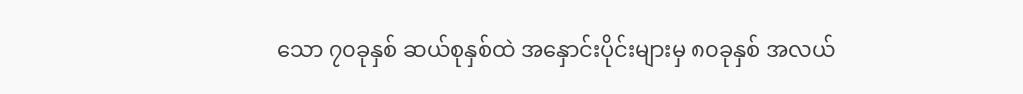သော ၇၀ခုနှစ် ဆယ်စုနှစ်ထဲ အနှောင်းပိုင်းများမှ ၈၀ခုနှစ် အလယ်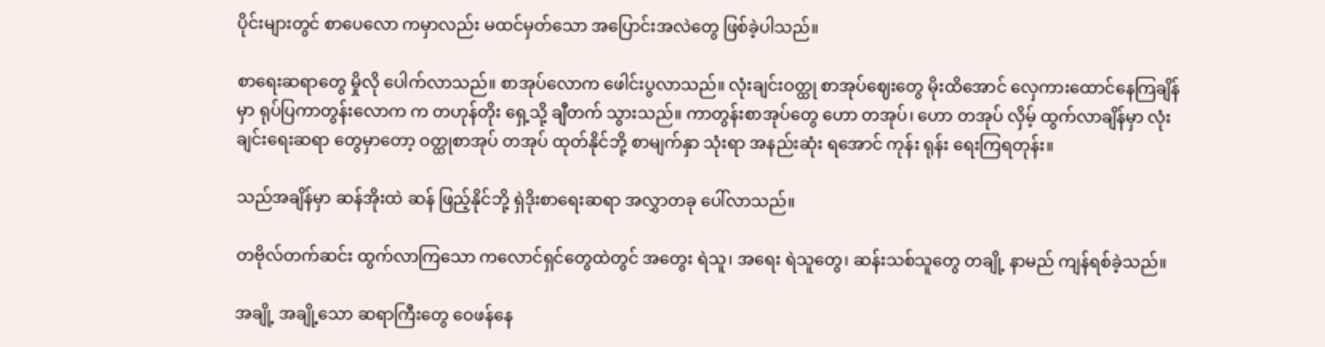ပိုင်းများတွင် စာပေလော ကမှာလည်း မထင်မှတ်သော အပြောင်းအလဲတွေ ဖြစ်ခဲ့ပါသည်။

စာရေးဆရာတွေ မှိုလို ပေါက်လာသည်။ စာအုပ်လောက ဖေါင်းပွလာသည်။ လုံးချင်းဝတ္ထု စာအုပ်ဈေးတွေ မိုးထိအောင် လှေကားထောင်နေကြချိန်မှာ ရုပ်ပြကာတွန်းလောက က တဟုန်တိုး ရှေ့သို့ ချီတက် သွားသည်။ ကာတွန်းစာအုပ်တွေ ဟော တအုပ်၊ ဟော တအုပ် လှိမ့် ထွက်လာချိန်မှာ လုံးချင်းရေးဆရာ တွေမှာတော့ ဝတ္ထုစာအုပ် တအုပ် ထုတ်နိုင်ဘို့ စာမျက်နှာ သုံးရာ အနည်းဆုံး ရအောင် ကုန်း ရုန်း ရေးကြရတုန်း။

သည်အချိန်မှာ ဆန်အိုးထဲ ဆန် ဖြည့်နိုင်ဘို့ ရှဲဒိုးစာရေးဆရာ အလွှာတခု ပေါ်လာသည်။

တဗိုလ်တက်ဆင်း ထွက်လာကြသော ကလောင်ရှင်တွေထဲတွင် အတွေး ရဲသူ၊ အရေး ရဲသူတွေ၊ ဆန်းသစ်သူတွေ တချို့ နာမည် ကျန်ရစ်ခဲ့သည်။

အချို့ အချို့သော ဆရာကြီးတွေ ဝေဖန်နေ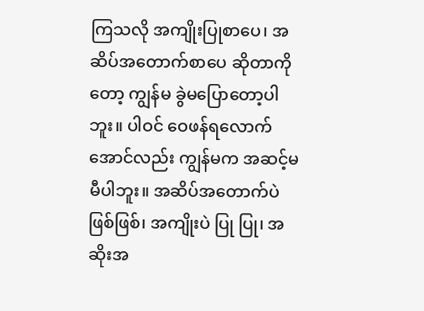ကြသလို အကျိုးပြုစာပေ၊ အဆိပ်အတောက်စာပေ ဆိုတာကိုတော့ ကျွန်မ ခွဲမပြောတော့ပါဘူး။ ပါဝင် ဝေဖန်ရလောက်အောင်လည်း ကျွန်မက အဆင့်မမီပါဘူး။ အဆိပ်အတောက်ပဲ ဖြစ်ဖြစ်၊ အကျိုးပဲ ပြု ပြု၊ အဆိုးအ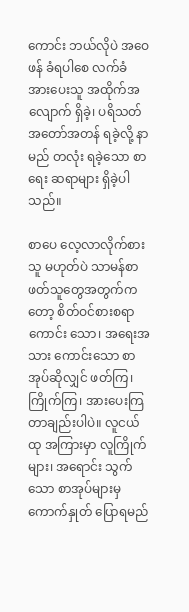ကောင်း ဘယ်လိုပဲ အဝေဖန် ခံရပါစေ လက်ခံ အားပေးသူ အထိုက်အလျောက် ရှိခဲ့၊ ပရိသတ် အတော်အတန် ရခဲ့လို့ နာမည် တလုံး ရခဲ့သော စာရေး ဆရာများ ရှိခဲ့ပါသည်။

စာပေ လေ့လာလိုက်စားသူ မဟုတ်ပဲ သာမန်စာဖတ်သူတွေအတွက်ကတော့ စိတ်ဝင်စားစရာ ကောင်း သော၊ အရေးအသား ကောင်းသော စာအုပ်ဆိုလျှင် ဖတ်ကြ၊ ကြိုက်ကြ၊ အားပေးကြ တာချည်းပါပဲ။ လူငယ်ထု အကြားမှာ လူကြိုက် များ၊ အရောင်း သွက်သော စာအုပ်များမှ ကောက်နှုတ် ပြောရမည်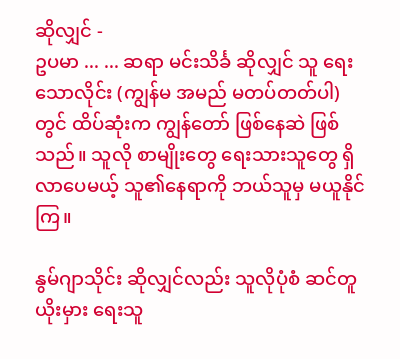ဆိုလျှင် -
ဥပမာ ... ... ဆရာ မင်းသိင်္ခ ဆိုလျှင် သူ ရေးသောလိုင်း (ကျွန်မ အမည် မတပ်တတ်ပါ) တွင် ထိပ်ဆုံးက ကျွန်တော် ဖြစ်နေဆဲ ဖြစ်သည်။ သူလို စာမျိုးတွေ ရေးသားသူတွေ ရှိလာပေမယ့် သူ၏နေရာကို ဘယ်သူမှ မယူနိုင်ကြ။

နွမ်ဂျာသိုင်း ဆိုလျှင်လည်း သူလိုပုံစံ ဆင်တူယိုးမှား ရေးသူ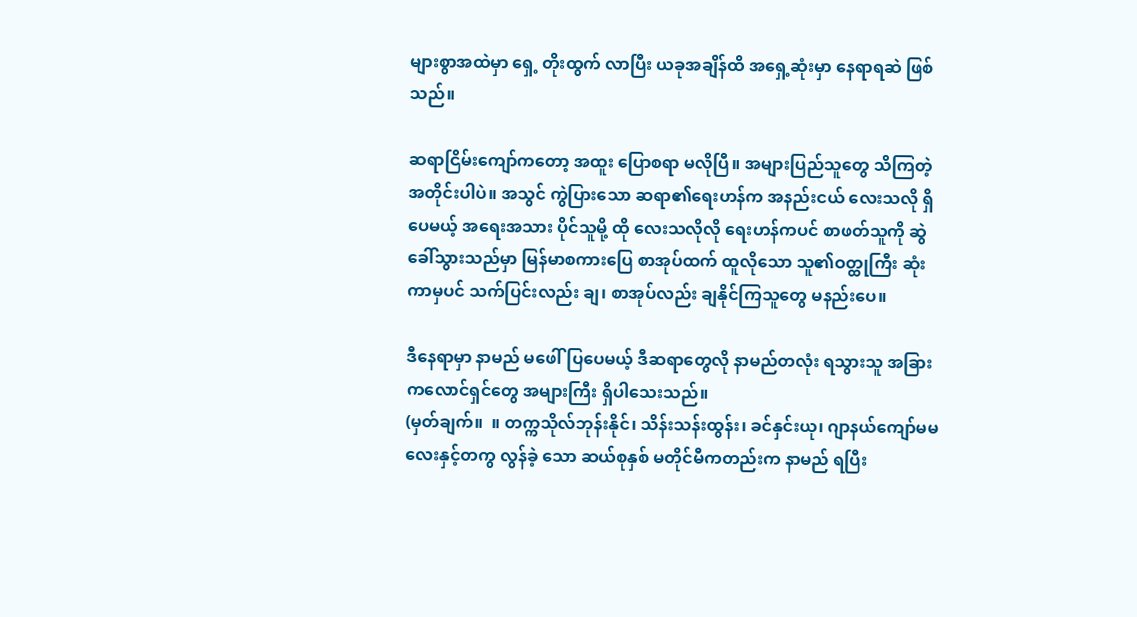များစွာအထဲမှာ ရှေ့ တိုးထွက် လာပြီး ယခုအချိန်ထိ အရှေ့ဆုံးမှာ နေရာရဆဲ ဖြစ်သည်။

ဆရာငြိမ်းကျော်ကတော့ အထူး ပြောစရာ မလိုပြီ။ အများပြည်သူတွေ သိကြတဲ့ အတိုင်းပါပဲ။ အသွင် ကွဲပြားသော ဆရာ၏ရေးဟန်က အနည်းငယ် လေးသလို ရှိပေမယ့် အရေးအသား ပိုင်သူမို့ ထို လေးသလိုလို ရေးဟန်ကပင် စာဖတ်သူကို ဆွဲခေါ်သွားသည်မှာ မြန်မာစကားပြေ စာအုပ်ထက် ထူလိုသော သူ၏ဝတ္ထုကြီး ဆုံးကာမှပင် သက်ပြင်းလည်း ချ၊ စာအုပ်လည်း ချနိုင်ကြသူတွေ မနည်းပေ။

ဒီနေရာမှာ နာမည် မဖေါ်ပြပေမယ့် ဒီဆရာတွေလို နာမည်တလုံး ရသွားသူ အခြား ကလောင်ရှင်တွေ အများကြီး ရှိပါသေးသည်။
(မှတ်ချက်။  ။ တက္ကသိုလ်ဘုန်းနိုင်၊ သိန်းသန်းထွန်း၊ ခင်နှင်းယု၊ ဂျာနယ်ကျော်မမလေးနှင့်တကွ လွန်ခဲ့ သော ဆယ်စုနှစ် မတိုင်မီကတည်းက နာမည် ရပြီး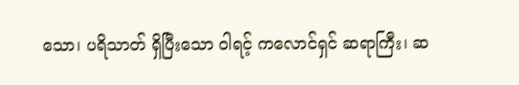သော၊ ပရိသာတ် ရှိပြီးသော ဝါရင့် ကလောင်ရှင် ဆရာကြီး၊ ဆ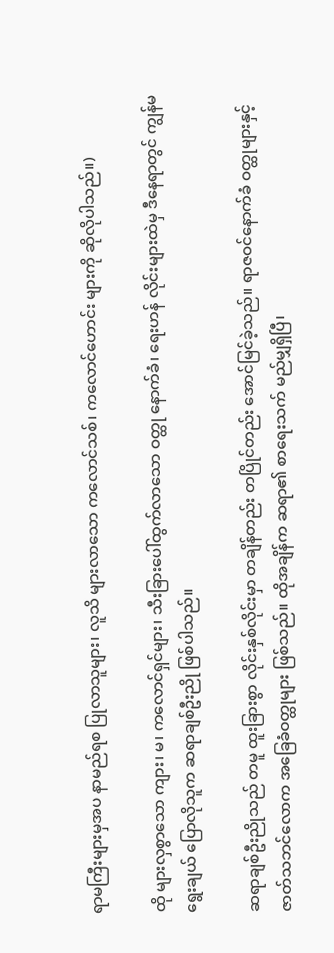ရာမကြီးများမှအပ နာမည်ရစ ပြုလာသူများ၊ လူသိ များလာသော ကလောင်သစ်၊ ကလောင်ဟောင်း များကို ဆိုလိုပါသည်။)

ထို များလှစွာသော ကျား၊ မ၊ ကလောင်ရှင်များ၊ သီးခြားပေါ်ထွက်လာသော ဝတ္ထု နောက်ခံ၊ ရေးဟန် လိုင်းများထဲမှ ဒီနေရာတွင် ကျွန်မ ရွေးချယ် ပြောလိုသူက ဆရာချစ်ဦးညို ဖြစ်ပါသည်။

ဆရာချစ်ဦးညိုသည် တမူ ထူးခြားစွာ လိုင်းနှစ်လိုင်းမှာ တချိန်တည်း တပြိုင်တည်း အောင်မြင်ခဲ့သည်။ ရာဇဝင်နောက်ခံ ဝတ္ထုများနှင့် ဇာတ်သဘင်လောက အခြေခံဝတ္ထုများ ဖြစ်သည်။ ထိုအချိန်က ဆရာ၏ စာရေးသက် မည်မျှရှိပြီ၊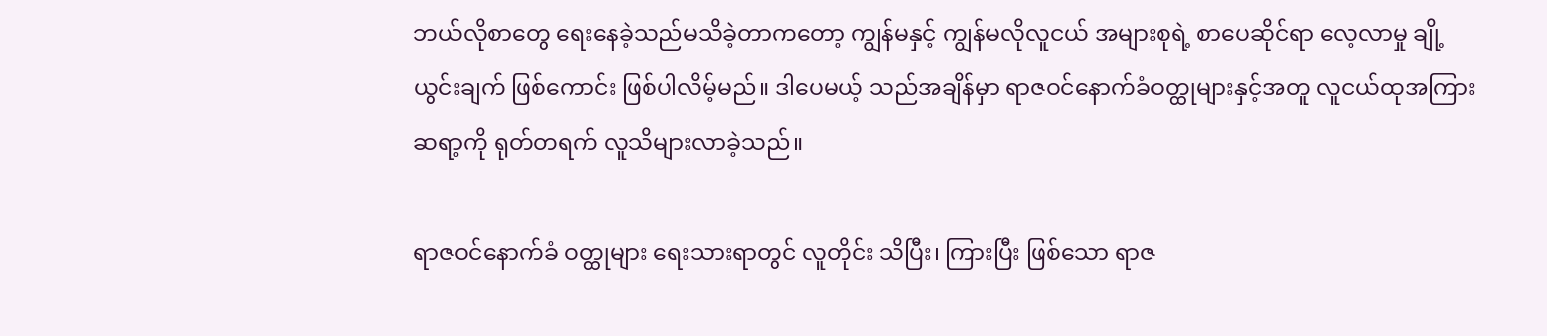ဘယ်လိုစာတွေ ရေးနေခဲ့သည်မသိခဲ့တာကတော့ ကျွန်မနှင့် ကျွန်မလိုလူငယ် အများစုရဲ့ စာပေဆိုင်ရာ လေ့လာမှု ချို့ယွင်းချက် ဖြစ်ကောင်း ဖြစ်ပါလိမ့်မည်။ ဒါပေမယ့် သည်အချိန်မှာ ရာဇဝင်နောက်ခံဝတ္ထုများနှင့်အတူ လူငယ်ထုအကြား ဆရာ့ကို ရုတ်တရက် လူသိများလာခဲ့သည်။

ရာဇဝင်နောက်ခံ ဝတ္ထုများ ရေးသားရာတွင် လူတိုင်း သိပြီး၊ ကြားပြီး ဖြစ်သော ရာဇ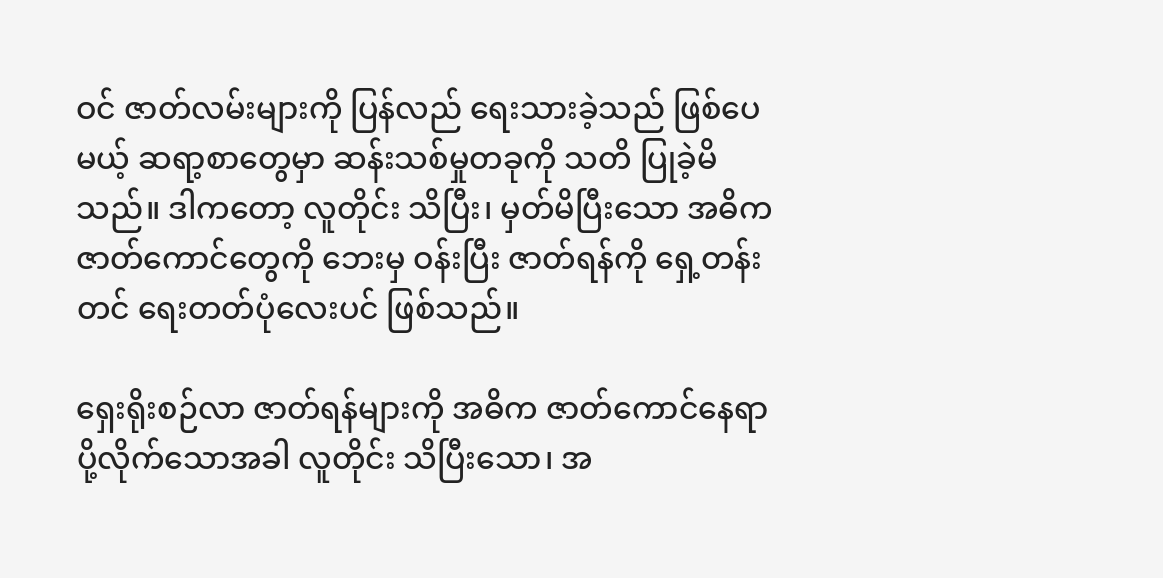ဝင် ဇာတ်လမ်းများကို ပြန်လည် ရေးသားခဲ့သည် ဖြစ်ပေမယ့် ဆရာ့စာတွေမှာ ဆန်းသစ်မှုတခုကို သတိ ပြုခဲ့မိသည်။ ဒါကတော့ လူတိုင်း သိပြီး၊ မှတ်မိပြီးသော အဓိက ဇာတ်ကောင်တွေကို ဘေးမှ ဝန်းပြီး ဇာတ်ရန်ကို ရှေ့တန်း တင် ရေးတတ်ပုံလေးပင် ဖြစ်သည်။

ရှေးရိုးစဉ်လာ ဇာတ်ရန်များကို အဓိက ဇာတ်ကောင်နေရာ ပို့လိုက်သောအခါ လူတိုင်း သိပြီးသော၊ အ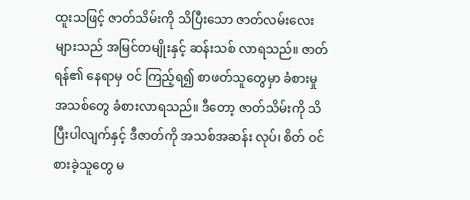ထူးသဖြင့် ဇာတ်သိမ်းကို သိပြီးသော ဇာတ်လမ်းလေးများသည် အမြင်တမျိုးနှင့် ဆန်းသစ် လာရသည်။ ဇာတ်ရန်၏ နေရာမှ ဝင် ကြည့်ရ၍ စာဖတ်သူတွေမှာ ခံစားမှု အသစ်တွေ ခံစားလာရသည်။ ဒီတော့ ဇာတ်သိမ်းကို သိပြီးပါလျက်နှင့် ဒီဇာတ်ကို အသစ်အဆန်း လုပ်၊ စိတ် ဝင်စားခဲ့သူတွေ မ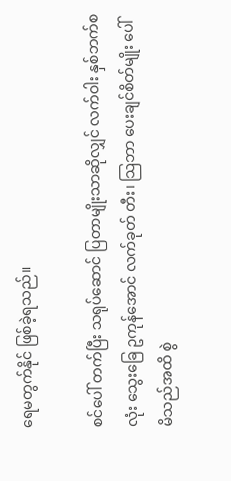ရေမတွက်နိုင် ဖြစ်ခဲ့ရသည်။

စင်ပေါ် တက်ပြီး သရုပ်ဆောင် ပြတာမျိုးသာဆိုလျှင် လက်ဝါး နှစ်ဘက်စလုံး သွေးခြေ ဥကုန်အောင် လက်ခုတ် တီး၊ သြဘာ ပေးချင်စိတ်မျိုး ပေါ်မိသည်အထိ စွဲ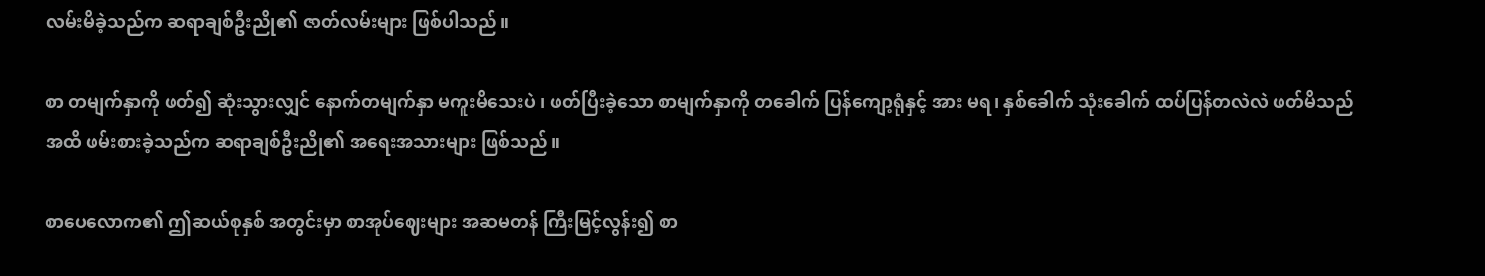လမ်းမိခဲ့သည်က ဆရာချစ်ဦးညို၏ ဇာတ်လမ်းများ ဖြစ်ပါသည်။

စာ တမျက်နှာကို ဖတ်၍ ဆုံးသွားလျှင် နောက်တမျက်နှာ မကူးမိသေးပဲ ၊ ဖတ်ပြီးခဲ့သော စာမျက်နှာကို တခေါက် ပြန်ကျော့ရုံနှင့် အား မရ၊ နှစ်ခေါက် သုံးခေါက် ထပ်ပြန်တလဲလဲ ဖတ်မိသည်အထိ ဖမ်းစားခဲ့သည်က ဆရာချစ်ဦးညို၏ အရေးအသားများ ဖြစ်သည်။

စာပေလောက၏ ဤဆယ်စုနှစ် အတွင်းမှာ စာအုပ်ဈေးများ အဆမတန် ကြီးမြင့်လွန်း၍ စာ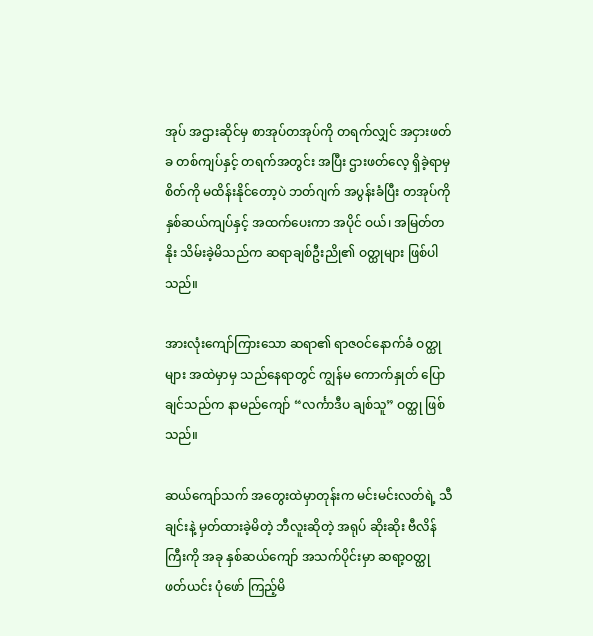အုပ် အဌားဆိုင်မှ စာအုပ်တအုပ်ကို တရက်လျှင် အငှားဖတ်ခ တစ်ကျပ်နှင့် တရက်အတွင်း အပြီး ဌားဖတ်လေ့ ရှိခဲ့ရာမှ စိတ်ကို မထိန်းနိုင်တော့ပဲ ဘတ်ဂျက် အပွန်းခံပြီး တအုပ်ကို နှစ်ဆယ်ကျပ်နှင့် အထက်ပေးကာ အပိုင် ဝယ်၊ အမြတ်တနိုး သိမ်းခဲ့မိသည်က ဆရာချစ်ဦးညို၏ ဝတ္ထုများ ဖြစ်ပါသည်။

အားလုံးကျော်ကြားသော ဆရာ၏ ရာဇဝင်နောက်ခံ ဝတ္ထုများ အထဲမှာမှ သည်နေရာတွင် ကျွန်မ ကောက်နှုတ် ပြောချင်သည်က နာမည်ကျော် “လင်္ကာဒီပ ချစ်သူ” ဝတ္ထု ဖြစ်သည်။

ဆယ်ကျော်သက် အတွေးထဲမှာတုန်းက မင်းမင်းလတ်ရဲ့ သီချင်းနဲ့ မှတ်ထားခဲ့မိတဲ့ ဘီလူးဆိုတဲ့ အရုပ် ဆိုးဆိုး ဗီလိန်ကြီးကို အခု နှစ်ဆယ်ကျော် အသက်ပိုင်းမှာ ဆရာ့ဝတ္ထု ဖတ်ယင်း ပုံဖော် ကြည့်မိ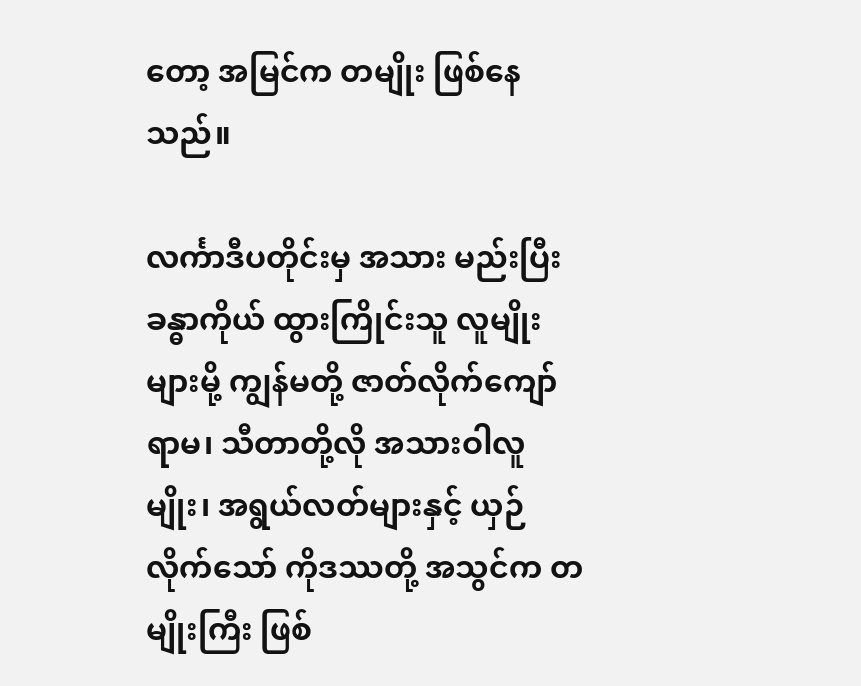တော့ အမြင်က တမျိုး ဖြစ်နေသည်။

လင်္ကာဒီပတိုင်းမှ အသား မည်းပြီး ခန္ဓာကိုယ် ထွားကြိုင်းသူ လူမျိုးများမို့ ကျွန်မတို့ ဇာတ်လိုက်ကျော် ရာမ၊ သီတာတို့လို အသားဝါလူမျိုး၊ အရွယ်လတ်များနှင့် ယှဉ်လိုက်သော် ကိုဒဿတို့ အသွင်က တမျိုးကြီး ဖြစ်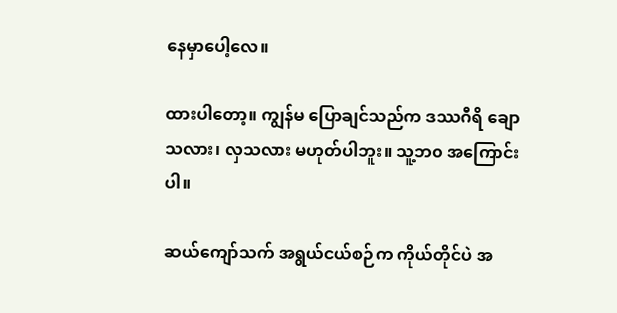နေမှာပေါ့လေ။

ထားပါတော့။ ကျွန်မ ပြောချင်သည်က ဒဿဂီရိ ချောသလား၊ လှသလား မဟုတ်ပါဘူး။ သူ့ဘ၀ အကြောင်းပါ။

ဆယ်ကျော်သက် အရွယ်ငယ်စဉ်က ကိုယ်တိုင်ပဲ အ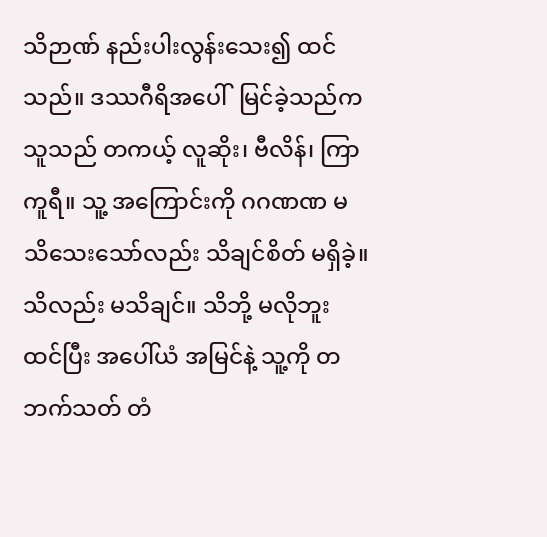သိဉာဏ် နည်းပါးလွန်းသေး၍ ထင်သည်။ ဒဿဂီရိအပေါ်  မြင်ခဲ့သည်က သူသည် တကယ့် လူဆိုး၊ ဗီလိန်၊ ကြာကူရီ။ သူ့ အကြောင်းကို ဂဂဏဏ မသိသေးသော်လည်း သိချင်စိတ် မရှိခဲ့။ သိလည်း မသိချင်။ သိဘို့ မလိုဘူး ထင်ပြီး အပေါ်ယံ အမြင်နဲ့ သူ့ကို တဘက်သတ် တံ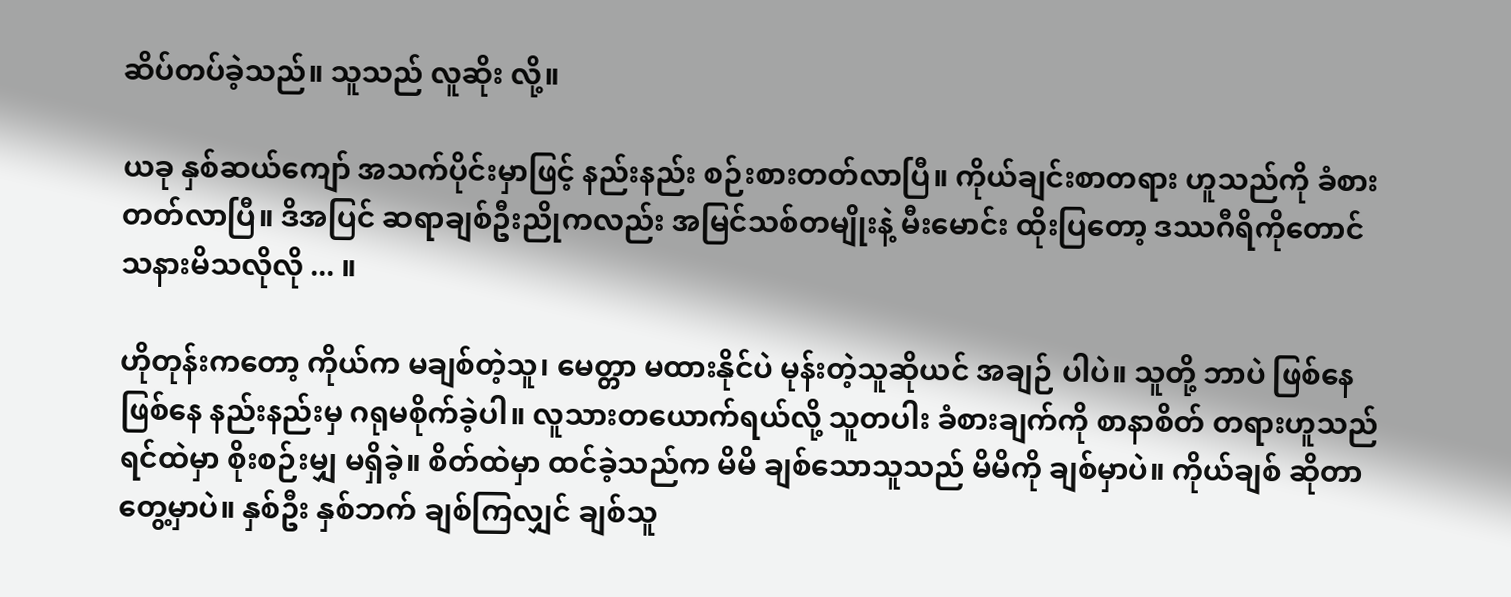ဆိပ်တပ်ခဲ့သည်။ သူသည် လူဆိုး လို့။

ယခု နှစ်ဆယ်ကျော် အသက်ပိုင်းမှာဖြင့် နည်းနည်း စဉ်းစားတတ်လာပြီ။ ကိုယ်ချင်းစာတရား ဟူသည်ကို ခံစားတတ်လာပြီ။ ဒိအပြင် ဆရာချစ်ဦးညိုကလည်း အမြင်သစ်တမျိုးနဲ့ မီးမောင်း ထိုးပြတော့ ဒဿဂီရိကိုတောင် သနားမိသလိုလို ... ။

ဟိုတုန်းကတော့ ကိုယ်က မချစ်တဲ့သူ၊ မေတ္တာ မထားနိုင်ပဲ မုန်းတဲ့သူဆိုယင် အချဉ် ပါပဲ။ သူတို့ ဘာပဲ ဖြစ်နေဖြစ်နေ နည်းနည်းမှ ဂရုမစိုက်ခဲ့ပါ။ လူသားတယောက်ရယ်လို့ သူတပါး ခံစားချက်ကို စာနာစိတ် တရားဟူသည် ရင်ထဲမှာ စိုးစဉ်းမျှ မရှိခဲ့။ စိတ်ထဲမှာ ထင်ခဲ့သည်က မိမိ ချစ်သောသူသည် မိမိကို ချစ်မှာပဲ။ ကိုယ်ချစ် ဆိုတာ တွေ့မှာပဲ။ နှစ်ဦး နှစ်ဘက် ချစ်ကြလျှင် ချစ်သူ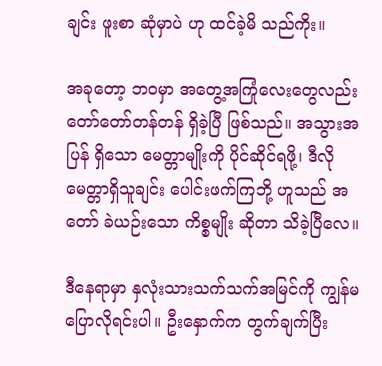ချင်း ဖူးစာ ဆုံမှာပဲ ဟု ထင်ခဲ့မိ သည်ကိုး။

အခုတော့ ဘဝမှာ အတွေ့အကြုံလေးတွေလည်း တော်တော်တန်တန် ရှိခဲ့ပြီ ဖြစ်သည်။ အသွားအပြန် ရှိသော မေတ္တာမျိုးကို ပိုင်ဆိုင်ရဖို့၊ ဒီလို မေတ္တာရှိသူချင်း ပေါင်းဖက်ကြဘို့ ဟူသည် အတော် ခဲယဉ်းသော ကိစ္စမျိုး ဆိုတာ သိခဲ့ပြီလေ။

ဒီနေရာမှာ နှလုံးသားသက်သက်အမြင်ကို ကျွန်မ ပြောလိုရင်းပါ။ ဦးနှောက်က တွက်ချက်ပြီး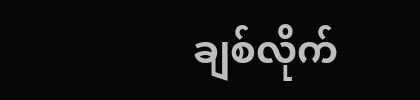ချစ်လိုက်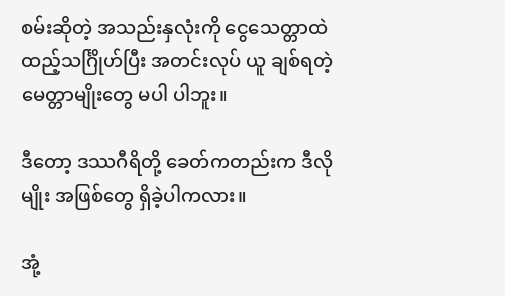စမ်းဆိုတဲ့ အသည်းနှလုံးကို ငွေသေတ္တာထဲ ထည့်သင်္ဂြိုဟ်ပြီး အတင်းလုပ် ယူ ချစ်ရတဲ့ မေတ္တာမျိုးတွေ မပါ ပါဘူး။

ဒီတော့ ဒဿဂီရိတို့ ခေတ်ကတည်းက ဒီလိုမျိုး အဖြစ်တွေ ရှိခဲ့ပါကလား။

အုံ့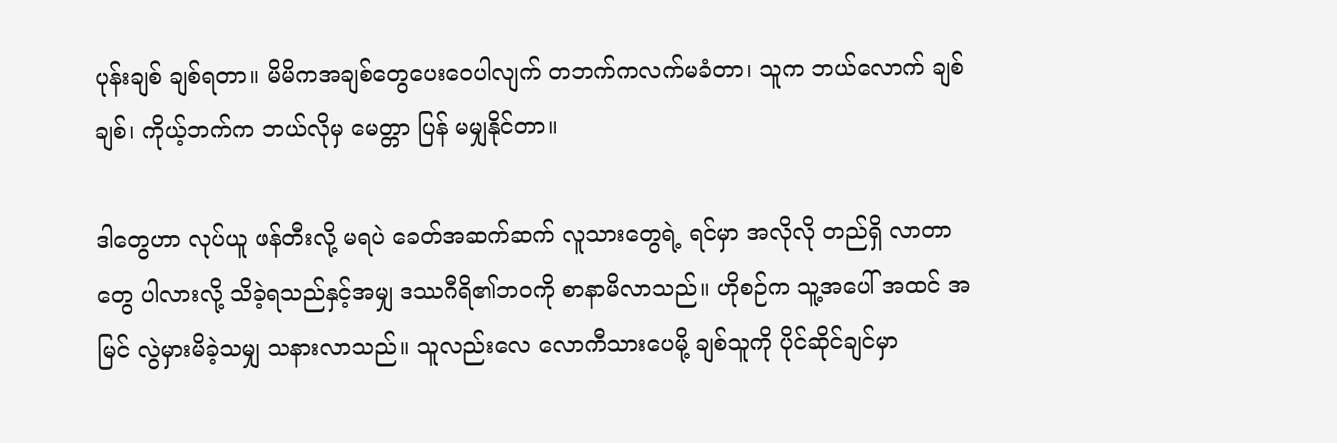ပုန်းချစ် ချစ်ရတာ။ မိမိကအချစ်တွေပေးဝေပါလျက် တဘက်ကလက်မခံတာ၊ သူက ဘယ်လောက် ချစ် ချစ်၊ ကိုယ့်ဘက်က ဘယ်လိုမှ မေတ္တာ ပြန် မမျှနိုင်တာ။

ဒါတွေဟာ လုပ်ယူ ဖန်တီးလို့ မရပဲ ခေတ်အဆက်ဆက် လူသားတွေရဲ့ ရင်မှာ အလိုလို တည်ရှိ လာတာတွေ ပါလားလို့ သိခဲ့ရသည်နှင့်အမျှ ဒဿဂီရိ၏ဘဝကို စာနာမိလာသည်။ ဟိုစဉ်က သူ့အပေါ် အထင် အမြင် လွဲမှားမိခဲ့သမျှ သနားလာသည်။ သူလည်းလေ လောကီသားပေမို့ ချစ်သူကို ပိုင်ဆိုင်ချင်မှာ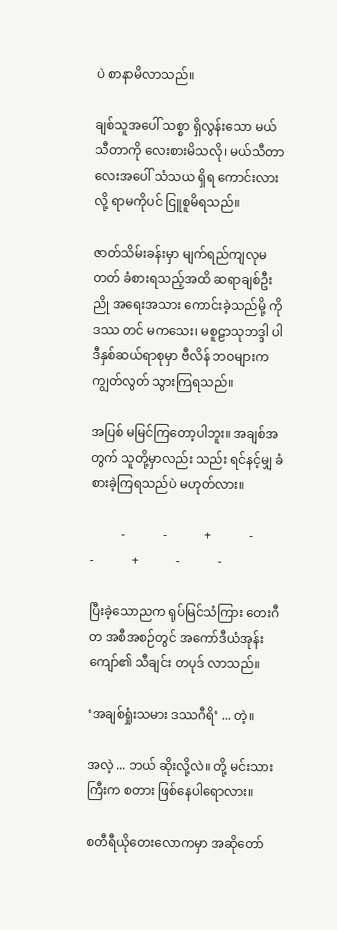ပဲ စာနာမိလာသည်။

ချစ်သူအပေါ် သစ္စာ ရှိလွန်းသော မယ်သီတာကို လေးစားမိသလို၊ မယ်သီတာလေးအပေါ် သံသယ ရှိရ ကောင်းလားလို့ ရာမကိုပင် ငြူစူမိရသည်။

ဇာတ်သိမ်းခန်းမှာ မျက်ရည်ကျလုမတတ် ခံစားရသည့်အထိ ဆရာချစ်ဦးညို အရေးအသား ကောင်းခဲ့သည်မို့ ကိုဒဿ တင် မကသေး၊ မစူဠာသုဘဒ္ဒါ ပါ ဒီနှစ်ဆယ်ရာစုမှာ ဗီလိန် ဘဝများက ကျွတ်လွတ် သွားကြရသည်။

အပြစ် မမြင်ကြတော့ပါဘူး။ အချစ်အတွက် သူတို့မှာလည်း သည်း ရင်နင့်မျှ ခံစားခဲ့ကြရသည်ပဲ မဟုတ်လား။

          -            -            +            -            -            +            -            -

ပြီးခဲ့သောညက ရုပ်မြင်သံကြား တေးဂီတ အစီအစဉ်တွင် အကော်ဒီယံအုန်းကျော်၏ သီချင်း တပုဒ် လာသည်။

‘အချစ်ရှုံးသမား ဒဿဂီရိ’ ... တဲ့။

အလဲ့ ... ဘယ် ဆိုးလို့လဲ။ တို့ မင်းသားကြီးက စတား ဖြစ်နေပါရောလား။

စတီရီယိုတေးလောကမှာ အဆိုတော်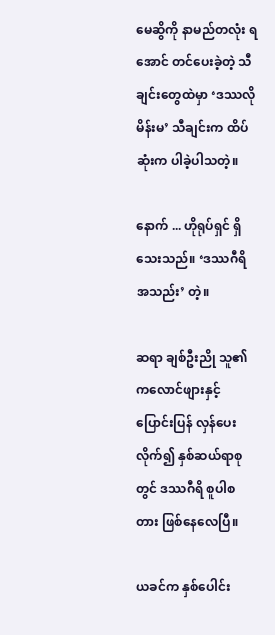မေဆွိကို နာမည်တလုံး ရအောင် တင်ပေးခဲ့တဲ့ သီချင်းတွေထဲမှာ ‘ဒဿလို မိန်းမ’ သီချင်းက ထိပ်ဆုံးက ပါခဲ့ပါသတဲ့။

နောက် ... ဟိုရုပ်ရှင် ရှိသေးသည်။ ‘ဒဿဂီရိ အသည်း’ တဲ့။

ဆရာ ချစ်ဦးညို သူ၏ကလောင်ဖျားနှင့် ပြောင်းပြန် လှန်ပေးလိုက်၍ နှစ်ဆယ်ရာစုတွင် ဒဿဂီရိ စူပါစတား ဖြစ်နေလေပြီ။

ယခင်က နှစ်ပေါင်း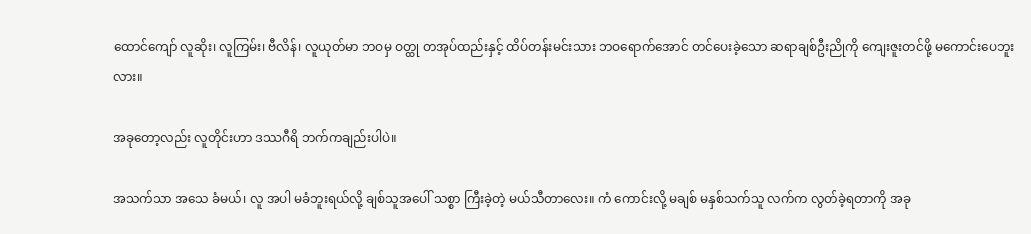ထောင်ကျော် လူဆိုး၊ လူကြမ်း၊ ဗီလိန်၊ လူယုတ်မာ ဘဝမှ ဝတ္ထု တအုပ်ထည်းနှင့် ထိပ်တန်းမင်းသား ဘဝရောက်အောင် တင်ပေးခဲ့သော ဆရာချစ်ဦးညိုကို ကျေးဇူးတင်ဖို့ မကောင်းပေဘူးလား။

အခုတော့လည်း လူတိုင်းဟာ ဒဿဂီရိ ဘက်ကချည်းပါပဲ။

အသက်သာ အသေ ခံမယ်၊ လူ အပါ မခံဘူးရယ်လို့ ချစ်သူအပေါ် သစ္စာ ကြီးခဲ့တဲ့ မယ်သီတာလေး။ ကံ ကောင်းလို့ မချစ် မနှစ်သက်သူ လက်က လွတ်ခဲ့ရတာကို အခု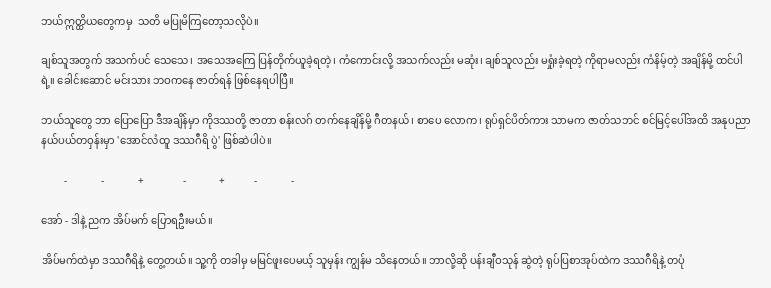ဘယ်ဣတ္ထိယတွေကမှ  သတိ မပြုမိကြတော့သလိုပဲ။

ချစ်သူအတွက် အသက်ပင် သေသေ၊ အသေအကြေ ပြန်တိုက်ယူခဲ့ရတဲ့၊ ကံကောင်းလို့ အသက်လည်း မဆုံး၊ ချစ်သူလည်း မရှုံးခဲ့ရတဲ့ ကိုရာမလည်း ကံနိမ့်တဲ့ အချိန်မို့ ထင်ပါရဲ့။ ခေါင်းဆောင် မင်းသား ဘဝကနေ ဇာတ်ရန် ဖြစ်နေရပါပြီ။

ဘယ်သူတွေ ဘာ ပြောပြော ဒီအချိန်မှာ ကိုဒဿတို့ ဇာတာ စန်းလဂ် တက်နေချိန်မို့ ဂီတနယ်၊ စာပေ လောက၊ ရုပ်ရှင်ပိတ်ကား သာမက ဇာတ်သဘင် စင်မြင့်ပေါ်အထိ အနုပညာ နယ်ပယ်တဝှန်းမှာ 'အောင်လံထူ ဒဿဂီရိ ပွဲ' ဖြစ်ဆဲပါပဲ။

         -             -             +               -             +           -             -

အော် - ဒါနဲ့ ညက အိပ်မက် ပြောရဦးမယ်။

အိပ်မက်ထဲမှာ ဒဿဂီရိနဲ့ တွေ့တယ်။ သူ့ကို တခါမှ မမြင်ဖူးပေမယ့် သူမှန်း ကျွန်မ သိနေတယ်။ ဘာလို့ဆို ပန်းချီဝသုန် ဆွဲတဲ့ ရုပ်ပြစာအုပ်ထဲက ဒဿဂီရိနဲ့ တပုံ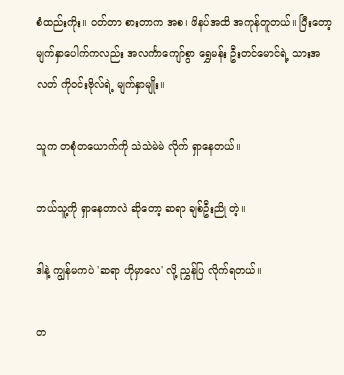စံထည်းကိုး။ ဝတ်တာ စားတာက အစ၊ ဖိနပ်အထိ အကုန်တူတယ်။ ပြီးတော့ မျက်နှာပေါက်ကလည်း အလင်္ကာကျော်စွာ ရွှေမန်း ဦးတင်မောင်ရဲ့ သားအလတ် ကိုဝင်းဗိုလ်ရဲ့ မျက်နှာမျိုး။

သူက တစုံတယောက်ကို သဲသဲမဲမဲ လိုက် ရှာနေတယ်။

ဘယ်သူ့ကို ရှာနေတာလဲ ဆိုတော့ ဆရာ ချစ်ဦးညို တဲ့။

ဒါနဲ့ ကျွန်မကပဲ 'ဆရာ ဟိုမှာလေ' လို့ ညွှန်ပြ လိုက်ရတယ်။

တ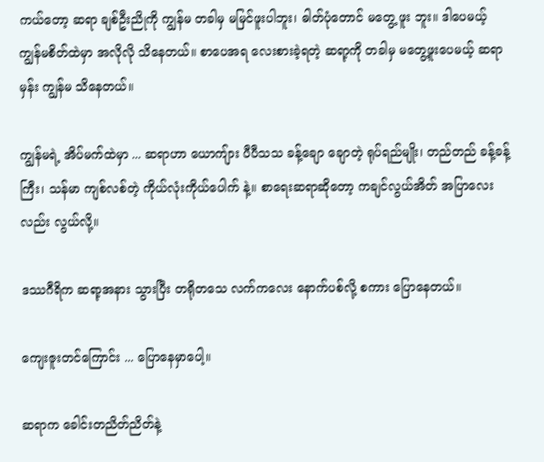ကယ်တော့ ဆရာ ချစ်ဦးညိုကို ကျွန်မ တခါမှ မမြင်ဖူးပါဘူး၊ ဓါတ်ပုံတောင် မတွေ့ ဖူး ဘူး။ ဒါပေမယ့် ကျွန်မစိတ်ထဲမှာ အလိုလို သိနေတယ်။ စာပေအရ လေးစားခဲ့ရတဲ့ ဆရာ့ကို တခါမှ မတွေ့ဖူးပေမယ့် ဆရာမှန်း ကျွန်မ သိနေတယ်။

ကျွန်မရဲ့ အိပ်မက်ထဲမှာ ... ဆရာဟာ ယောကျ်ား ပီပီသသ ခန့်ချော ချောတဲ့ ရုပ်ရည်မျိုး၊ တည်တည် ခန့်ခန့်ကြီး၊ သန်မာ ကျစ်လစ်တဲ့ ကိုယ်လုံးကိုယ်ပေါက် နဲ့။ စာရေးဆရာဆိုတော့ ကချင်လွယ်အိတ် အပြာလေးလည်း လွယ်လို့။

ဒဿဂီရိက ဆရာ့အနား သွားပြီး တရိုတသေ လက်ကလေး နောက်ပစ်လို့ စကား ပြောနေတယ်။

ကျေးဇူးတင်ကြောင်း ... ပြောနေမှာပေါ့။

ဆရာက ခေါင်းတညိတ်ညိတ်နဲ့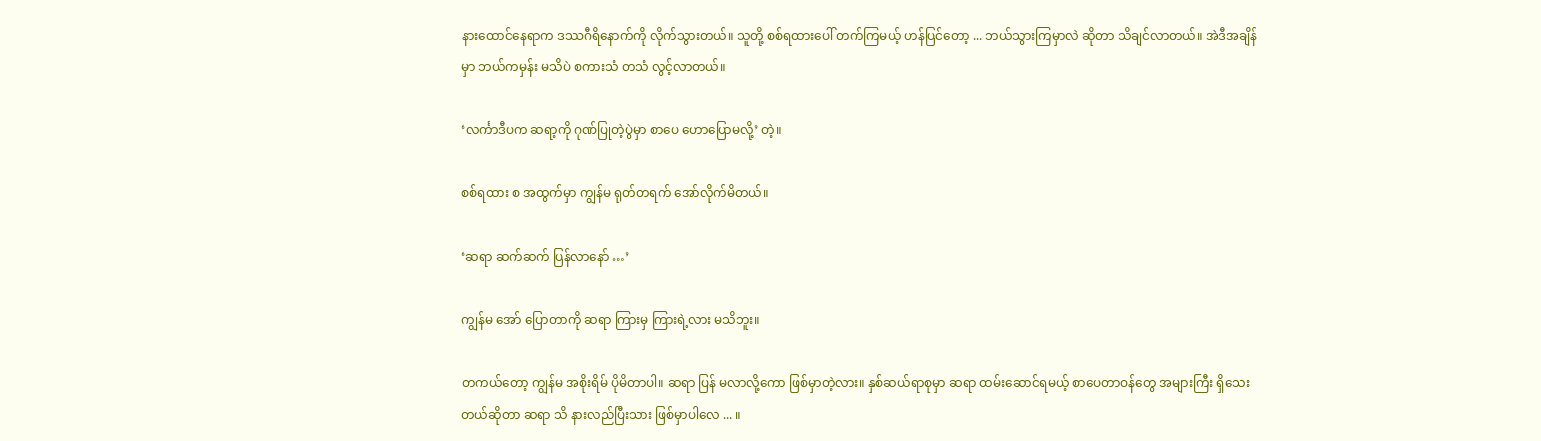နားထောင်နေရာက ဒဿဂီရိနောက်ကို လိုက်သွားတယ်။ သူတို့ စစ်ရထားပေါ် တက်ကြမယ့် ဟန်ပြင်တော့ ... ဘယ်သွားကြမှာလဲ ဆိုတာ သိချင်လာတယ်။ အဲဒီအချိန်မှာ ဘယ်ကမှန်း မသိပဲ စကားသံ တသံ လွင့်လာတယ်။

‘လင်္ကာဒီပက ဆရာ့ကို ဂုဏ်ပြုတဲ့ပွဲမှာ စာပေ ဟောပြောမလို့’ တဲ့။

စစ်ရထား စ အထွက်မှာ ကျွန်မ ရုတ်တရက် အော်လိုက်မိတယ်။

‘ဆရာ ဆက်ဆက် ပြန်လာနော် …’

ကျွန်မ အော် ပြောတာကို ဆရာ ကြားမှ ကြားရဲ့လား မသိဘူး။

တကယ်တော့ ကျွန်မ အစိုးရိမ် ပိုမိတာပါ။ ဆရာ ပြန် မလာလို့ကော ဖြစ်မှာတဲ့လား။ နှစ်ဆယ်ရာစုမှာ ဆရာ ထမ်းဆောင်ရမယ့် စာပေတာဝန်တွေ အများကြီး ရှိသေးတယ်ဆိုတာ ဆရာ သိ နားလည်ပြီးသား ဖြစ်မှာပါလေ ... ။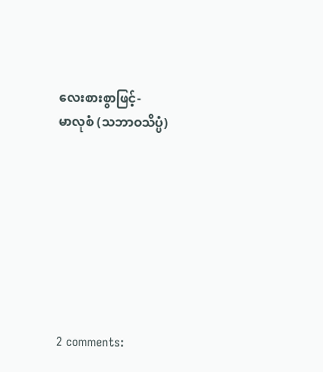လေးစားစွာဖြင့်-
မာလုစံ (သဘာဝသိပ္ပံ)








2 comments: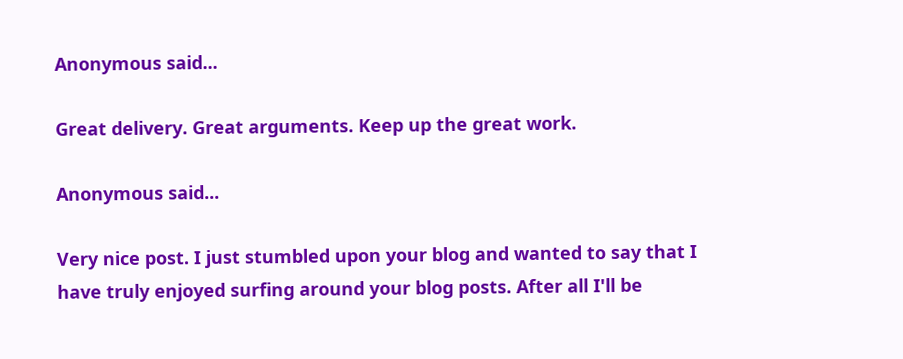Anonymous said...

Great delivery. Great arguments. Keep up the great work.

Anonymous said...

Very nice post. I just stumbled upon your blog and wanted to say that I
have truly enjoyed surfing around your blog posts. After all I'll be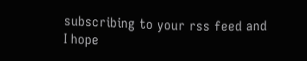subscribing to your rss feed and
I hope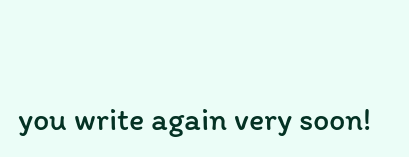you write again very soon!